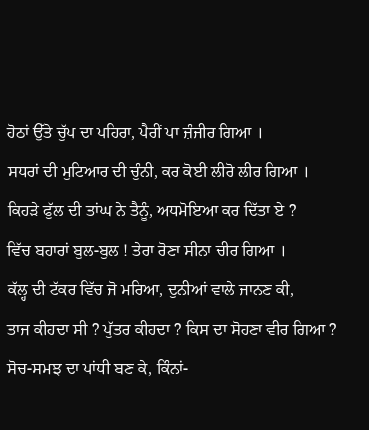ਹੋਠਾਂ ਉੱਤੇ ਚੁੱਪ ਦਾ ਪਹਿਰਾ, ਪੈਰੀਂ ਪਾ ਜ਼ੰਜੀਰ ਗਿਆ ।
ਸਧਰਾਂ ਦੀ ਮੁਟਿਆਰ ਦੀ ਚੁੰਨੀ, ਕਰ ਕੋਈ ਲੀਰੋ ਲੀਰ ਗਿਆ ।
ਕਿਹੜੇ ਫੁੱਲ ਦੀ ਤਾਂਘ ਨੇ ਤੈਨੂੰ, ਅਧਮੋਇਆ ਕਰ ਦਿੱਤਾ ਏ ?
ਵਿੱਚ ਬਹਾਰਾਂ ਬੁਲ-ਬੁਲ ! ਤੇਰਾ ਰੋਣਾ ਸੀਨਾ ਚੀਰ ਗਿਆ ।
ਕੱਲ੍ਹ ਦੀ ਟੱਕਰ ਵਿੱਚ ਜੋ ਮਰਿਆ, ਦੁਨੀਆਂ ਵਾਲੇ ਜਾਨਣ ਕੀ,
ਤਾਜ ਕੀਹਦਾ ਸੀ ? ਪੁੱਤਰ ਕੀਹਦਾ ? ਕਿਸ ਦਾ ਸੋਹਣਾ ਵੀਰ ਗਿਆ ?
ਸੋਚ-ਸਮਝ ਦਾ ਪਾਂਧੀ ਬਣ ਕੇ, ਕਿੰਨਾਂ-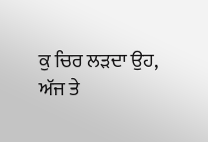ਕੁ ਚਿਰ ਲੜਦਾ ਉਹ,
ਅੱਜ ਤੇ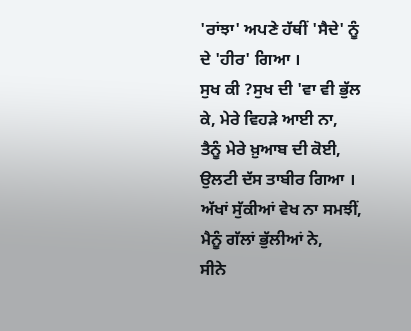'ਰਾਂਝਾ' ਅਪਣੇ ਹੱਥੀਂ 'ਸੈਦੇ' ਨੂੰ ਦੇ 'ਹੀਰ' ਗਿਆ ।
ਸੁਖ ਕੀ ?ਸੁਖ ਦੀ 'ਵਾ ਵੀ ਭੁੱਲ ਕੇ, ਮੇਰੇ ਵਿਹੜੇ ਆਈ ਨਾ,
ਤੈਨੂੰ ਮੇਰੇ ਖ਼ੁਆਬ ਦੀ ਕੋਈ, ਉਲਟੀ ਦੱਸ ਤਾਬੀਰ ਗਿਆ ।
ਅੱਖਾਂ ਸੁੱਕੀਆਂ ਵੇਖ ਨਾ ਸਮਝੀਂ, ਮੈਨੂੰ ਗੱਲਾਂ ਭੁੱਲੀਆਂ ਨੇ,
ਸੀਨੇ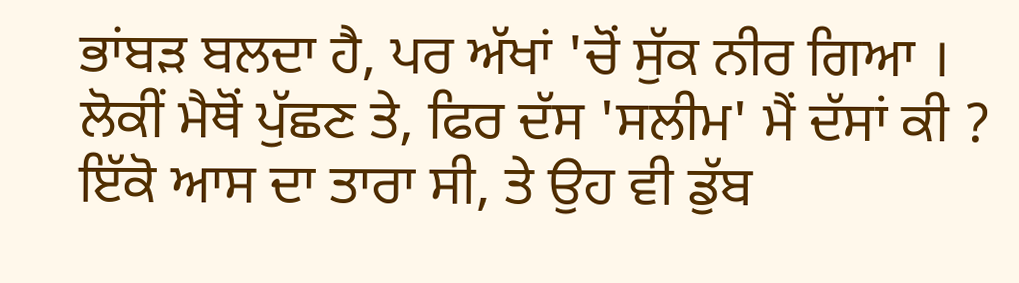ਭਾਂਬੜ ਬਲਦਾ ਹੈ, ਪਰ ਅੱਖਾਂ 'ਚੋਂ ਸੁੱਕ ਨੀਰ ਗਿਆ ।
ਲੋਕੀਂ ਮੈਥੋਂ ਪੁੱਛਣ ਤੇ, ਫਿਰ ਦੱਸ 'ਸਲੀਮ' ਮੈਂ ਦੱਸਾਂ ਕੀ ?
ਇੱਕੋ ਆਸ ਦਾ ਤਾਰਾ ਸੀ, ਤੇ ਉਹ ਵੀ ਡੁੱਬ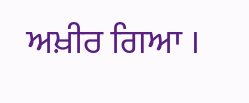ਅਖ਼ੀਰ ਗਿਆ ।